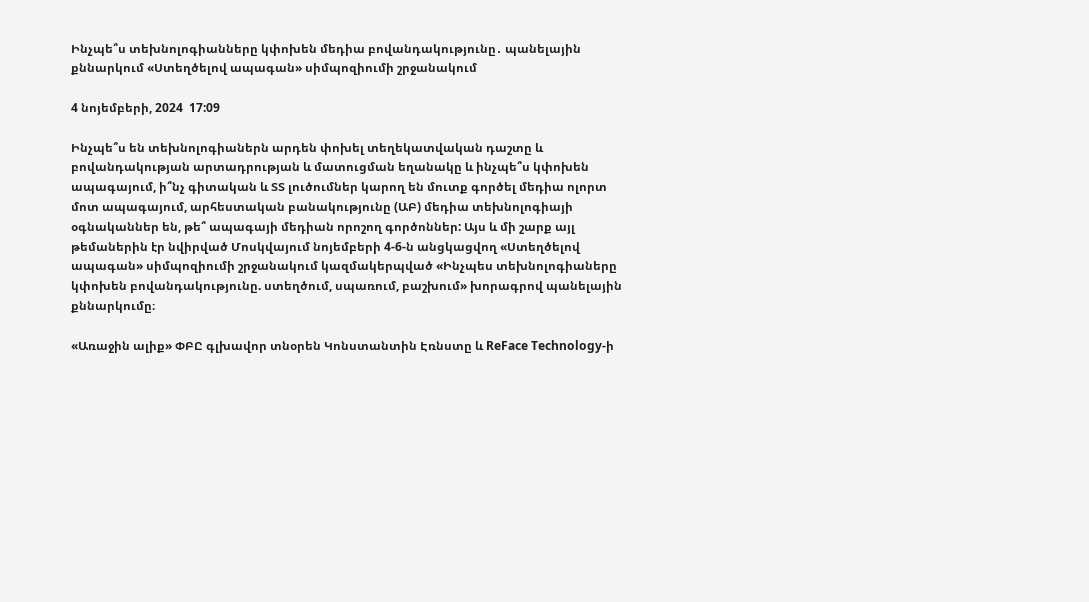Ինչպե՞ս տեխնոլոգիանները կփոխեն մեդիա բովանդակությունը․ պանելային քննարկում «Ստեղծելով ապագան» սիմպոզիումի շրջանակում

4 նոյեմբերի, 2024  17:09

Ինչպե՞ս են տեխնոլոգիաներն արդեն փոխել տեղեկատվական դաշտը և բովանդակության արտադրության և մատուցման եղանակը և ինչպե՞ս կփոխեն ապագայում, ի՞նչ գիտական և ՏՏ լուծումներ կարող են մուտք գործել մեդիա ոլորտ մոտ ապագայում, արհեստական բանակությունը (ԱԲ) մեդիա տեխնոլոգիայի օգնականներ են, թե՞ ապագայի մեդիան որոշող գործոններ: Այս և մի շարք այլ թեմաներին էր նվիրված Մոսկվայում նոյեմբերի 4-6-ն անցկացվող «Ստեղծելով ապագան» սիմպոզիումի շրջանակում կազմակերպված «Ինչպես տեխնոլոգիաները կփոխեն բովանդակությունը. ստեղծում, սպառում, բաշխում» խորագրով պանելային քննարկումը։

«Առաջին ալիք» ՓԲԸ գլխավոր տնօրեն Կոնստանտին Էռնստը և ReFace Technology-ի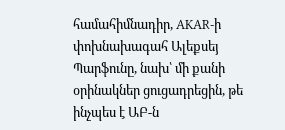համահիմնադիր, AKAR-ի փոխնախագահ Ալեքսեյ Պարֆունը, նախ՝ մի քանի օրինակներ ցուցադրեցին, թե ինչպես է ԱԲ-ն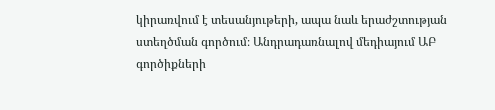կիրառվում է տեսանյութերի, ապա նաև երաժշտության ստեղծման գործում։ Անդրադառնալով մեդիայում ԱԲ գործիքների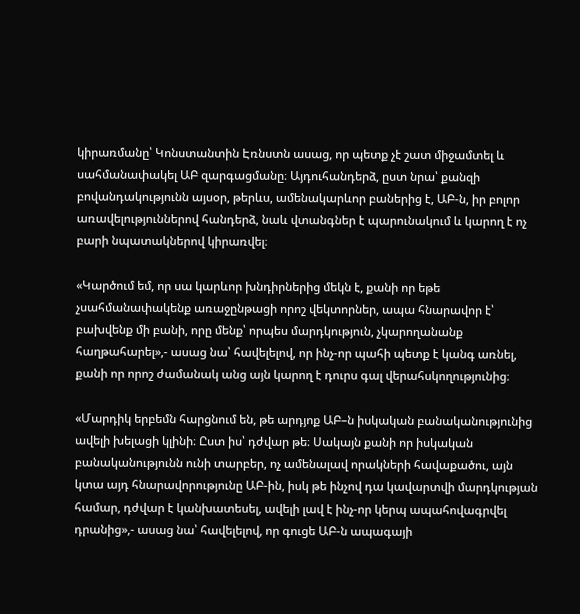կիրառմանը՝ Կոնստանտին Էռնստն ասաց, որ պետք չէ շատ միջամտել և սահմանափակել ԱԲ զարգացմանը։ Այդուհանդերձ, ըստ նրա՝ քանզի բովանդակությունն այսօր, թերևս, ամենակարևոր բաներից է, ԱԲ-ն, իր բոլոր առավելություններով հանդերձ, նաև վտանգներ է պարունակում և կարող է ոչ բարի նպատակներով կիրառվել։

«Կարծում եմ, որ սա կարևոր խնդիրներից մեկն է, քանի որ եթե չսահմանափակենք առաջընթացի որոշ վեկտորներ, ապա հնարավոր է՝ բախվենք մի բանի, որը մենք՝ որպես մարդկություն, չկարողանանք հաղթահարել»,- ասաց նա՝ հավելելով, որ ինչ-որ պահի պետք է կանգ առնել, քանի որ որոշ ժամանակ անց այն կարող է դուրս գալ վերահսկողությունից։

«Մարդիկ երբեմն հարցնում են, թե արդյոք ԱԲ–ն իսկական բանականությունից ավելի խելացի կլինի։ Ըստ իս՝ դժվար թե։ Սակայն քանի որ իսկական բանականությունն ունի տարբեր, ոչ ամենալավ որակների հավաքածու, այն կտա այդ հնարավորությունը ԱԲ-ին, իսկ թե ինչով դա կավարտվի մարդկության համար, դժվար է կանխատեսել, ավելի լավ է ինչ-որ կերպ ապահովագրվել դրանից»,- ասաց նա՝ հավելելով, որ գուցե ԱԲ-ն ապագայի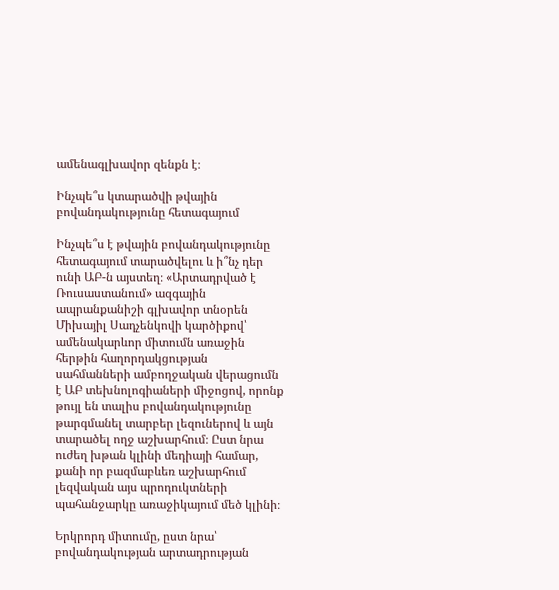ամենագլխավոր զենքն է։

Ինչպե՞ս կտարածվի թվային բովանդակությունը հետագայում

Ինչպե՞ս է թվային բովանդակությունը հետագայում տարածվելու և ի՞նչ դեր ունի ԱԲ-ն այստեղ։ «Արտադրված է Ռուսաստանում» ազգային ապրանքանիշի գլխավոր տնօրեն Միխայիլ Սադչենկովի կարծիքով՝ ամենակարևոր միտումն առաջին հերթին հաղորդակցության սահմանների ամբողջական վերացումն է ԱԲ տեխնոլոգիաների միջոցով, որոնք թույլ են տալիս բովանդակությունը թարգմանել տարբեր լեզուներով և այն տարածել ողջ աշխարհում։ Ըստ նրա ուժեղ խթան կլինի մեդիայի համար, քանի որ բազմաբևեռ աշխարհում լեզվական այս պրոդուկտների պահանջարկը առաջիկայում մեծ կլինի։

Երկրորդ միտումը, ըստ նրա՝ բովանդակության արտադրության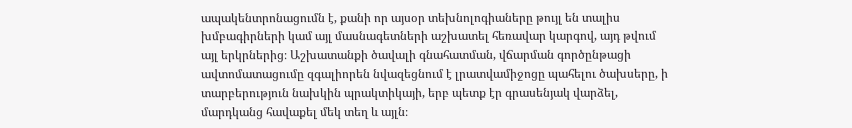ապակենտրոնացումն է, քանի որ այսօր տեխնոլոգիաները թույլ են տալիս խմբագիրների կամ այլ մասնագետների աշխատել հեռավար կարգով, այդ թվում այլ երկրներից։ Աշխատանքի ծավալի գնահատման, վճարման գործընթացի ավտոմատացումը զգալիորեն նվազեցնում է լրատվամիջոցը պահելու ծախսերը, ի տարբերություն նախկին պրակտիկայի, երբ պետք էր գրասենյակ վարձել, մարդկանց հավաքել մեկ տեղ և այլն։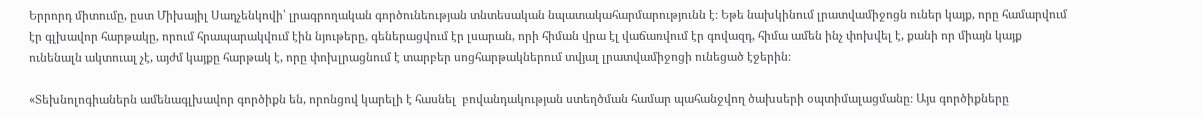Երրորդ միտումը, ըստ Միխայիլ Սադչենկովի՝ լրագրողական գործունեության տնտեսական նպատակահարմարությունն է։ Եթե նախկինում լրատվամիջոցն ուներ կայք, որը համարվում էր գլխավոր հարթակը, որում հրապարակվում էին նյութերը, գեներացվում էր լսարան, որի հիման վրա էլ վաճառվում էր գովազդ, հիմա ամեն ինչ փոխվել է, քանի որ միայն կայք ունենալն ակտուալ չէ, այժմ կայքը հարթակ է, որը փոխլրացնում է տարբեր սոցհարթակներում տվյալ լրատվամիջոցի ունեցած էջերին։

«Տեխնոլոգիաներն ամենագլխավոր գործիքն են, որոնցով կարելի է հասնել  բովանդակության ստեղծման համար պահանջվող ծախսերի օպտիմալացմանը։ Այս գործիքները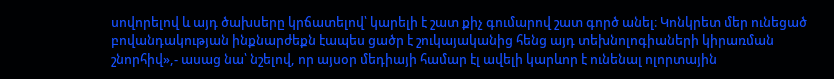սովորելով և այդ ծախսերը կրճատելով՝ կարելի է շատ քիչ գումարով շատ գործ անել։ Կոնկրետ մեր ունեցած բովանդակության ինքնարժեքն էապես ցածր է շուկայականից հենց այդ տեխնոլոգիաների կիրառման շնորհիվ»,- ասաց նա՝ նշելով, որ այսօր մեդիայի համար էլ ավելի կարևոր է ունենալ ոլորտային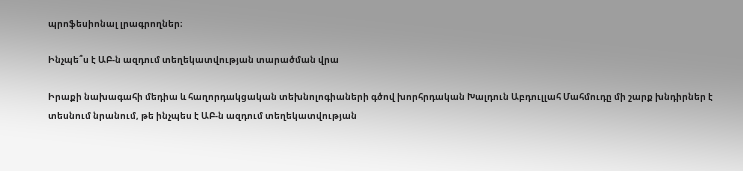պրոֆեսիոնալ լրագրողներ։

Ինչպե՞ս է ԱԲ-ն ազդում տեղեկատվության տարածման վրա

Իրաքի նախագահի մեդիա և հաղորդակցական տեխնոլոգիաների գծով խորհրդական Խալդուն Աբդուլլահ Մահմուդը մի շարք խնդիրներ է տեսնում նրանում, թե ինչպես է ԱԲ-ն ազդում տեղեկատվության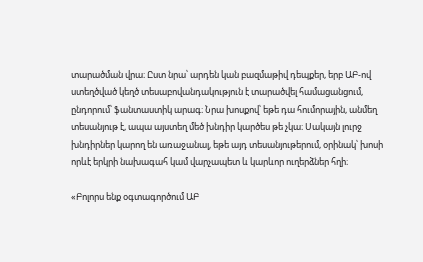տարածման վրա։ Ըստ նրա՝ արդեն կան բազմաթիվ դեպքեր, երբ ԱԲ-ով ստեղծված կեղծ տեսաբովանդակություն է տարածվել համացանցում, ընդորում՝ ֆանտաստիկ արագ։ Նրա խոսքով՝ եթե դա հումորային, անմեղ տեսանյութ է, ապա այստեղ մեծ խնդիր կարծես թե չկա։ Սակայն լուրջ խնդիրներ կարող են առաջանալ, եթե այդ տեսանյութերում, օրինակ՝ խոսի որևէ երկրի նախագահ կամ վարչապետ և կարևոր ուղերձներ հղի։

«Բոլորս ենք օգտագործում ԱԲ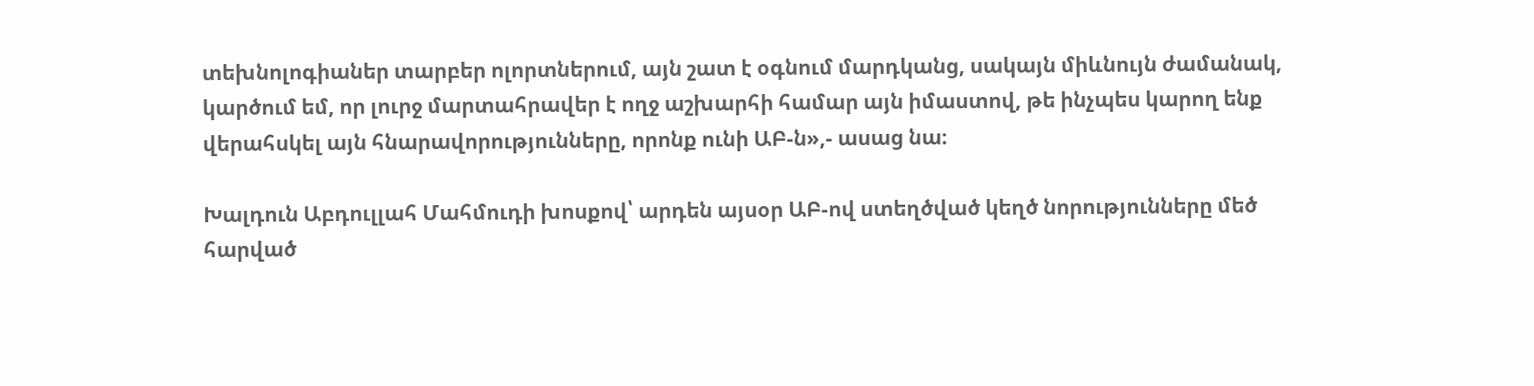տեխնոլոգիաներ տարբեր ոլորտներում, այն շատ է օգնում մարդկանց, սակայն միևնույն ժամանակ, կարծում եմ, որ լուրջ մարտահրավեր է ողջ աշխարհի համար այն իմաստով, թե ինչպես կարող ենք վերահսկել այն հնարավորությունները, որոնք ունի ԱԲ-ն»,- ասաց նա։

Խալդուն Աբդուլլահ Մահմուդի խոսքով՝ արդեն այսօր ԱԲ-ով ստեղծված կեղծ նորությունները մեծ հարված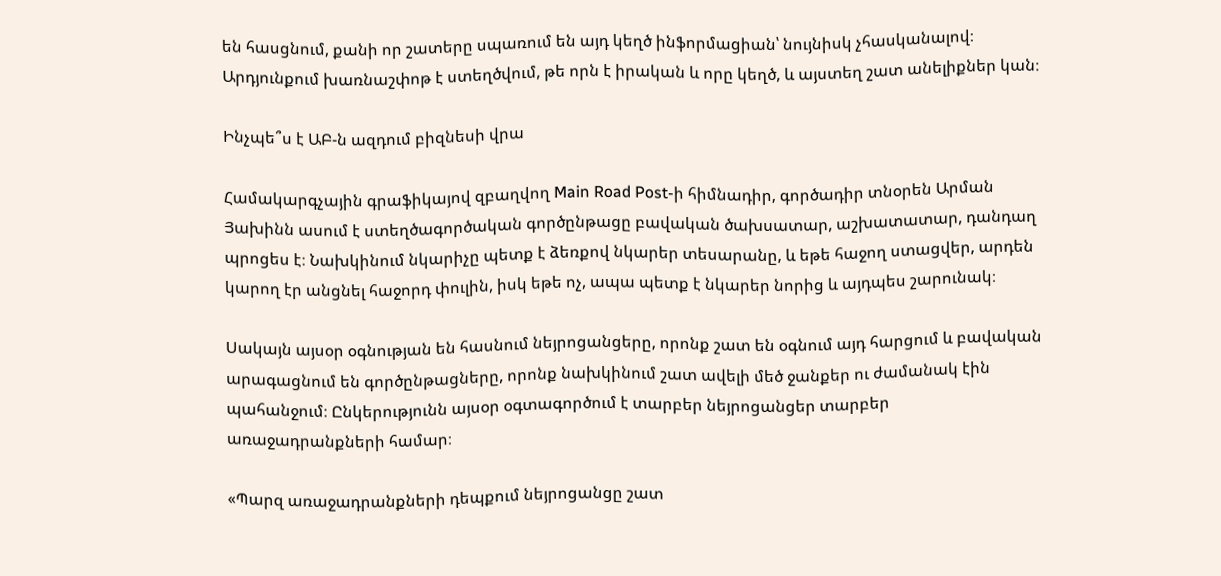են հասցնում, քանի որ շատերը սպառում են այդ կեղծ ինֆորմացիան՝ նույնիսկ չհասկանալով։ Արդյունքում խառնաշփոթ է ստեղծվում, թե որն է իրական և որը կեղծ, և այստեղ շատ անելիքներ կան։

Ինչպե՞ս է ԱԲ-ն ազդում բիզնեսի վրա

Համակարգչային գրաֆիկայով զբաղվող Main Road Post-ի հիմնադիր, գործադիր տնօրեն Արման Յախինն ասում է ստեղծագործական գործընթացը բավական ծախսատար, աշխատատար, դանդաղ պրոցես է։ Նախկինում նկարիչը պետք է ձեռքով նկարեր տեսարանը, և եթե հաջող ստացվեր, արդեն կարող էր անցնել հաջորդ փուլին, իսկ եթե ոչ, ապա պետք է նկարեր նորից և այդպես շարունակ։

Սակայն այսօր օգնության են հասնում նեյրոցանցերը, որոնք շատ են օգնում այդ հարցում և բավական արագացնում են գործընթացները, որոնք նախկինում շատ ավելի մեծ ջանքեր ու ժամանակ էին պահանջում։ Ընկերությունն այսօր օգտագործում է տարբեր նեյրոցանցեր տարբեր առաջադրանքների համար։

«Պարզ առաջադրանքների դեպքում նեյրոցանցը շատ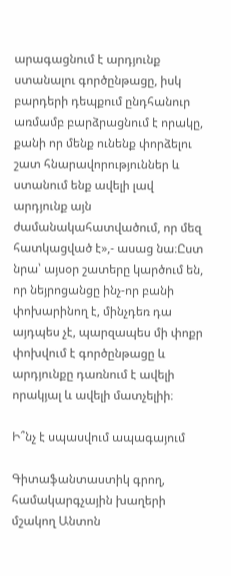արագացնում է արդյունք ստանալու գործընթացը, իսկ բարդերի դեպքում ընդհանուր առմամբ բարձրացնում է որակը, քանի որ մենք ունենք փորձելու շատ հնարավորություններ և ստանում ենք ավելի լավ արդյունք այն ժամանակահատվածում, որ մեզ հատկացված է»,- ասաց նա։Ըստ նրա՝ այսօր շատերը կարծում են, որ նեյրոցանցը ինչ-որ բանի փոխարինող է, մինչդեռ դա այդպես չէ, պարզապես մի փոքր փոխվում է գործընթացը և արդյունքը դառնում է ավելի որակյալ և ավելի մատչելիի։

Ի՞նչ է սպասվում ապագայում

Գիտաֆանտաստիկ գրող, համակարգչային խաղերի մշակող Անտոն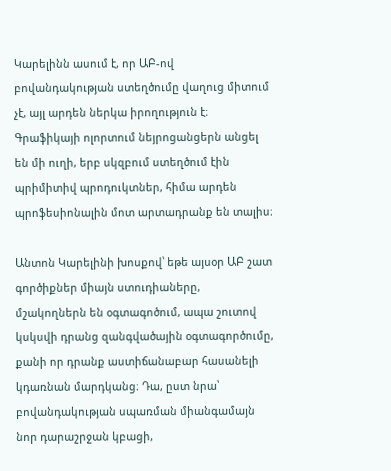Կարելինն ասում է, որ ԱԲ-ով բովանդակության ստեղծումը վաղուց միտում չէ, այլ արդեն ներկա իրողություն է։ Գրաֆիկայի ոլորտում նեյրոցանցերն անցել են մի ուղի, երբ սկզբում ստեղծում էին պրիմիտիվ պրոդուկտներ, հիմա արդեն պրոֆեսիոնալին մոտ արտադրանք են տալիս։

Անտոն Կարելինի խոսքով՝ եթե այսօր ԱԲ շատ գործիքներ միայն ստուդիաները, մշակողներն են օգտագոծում, ապա շուտով կսկսվի դրանց զանգվածային օգտագործումը, քանի որ դրանք աստիճանաբար հասանելի կդառնան մարդկանց։ Դա, ըստ նրա՝ բովանդակության սպառման միանգամայն նոր դարաշրջան կբացի,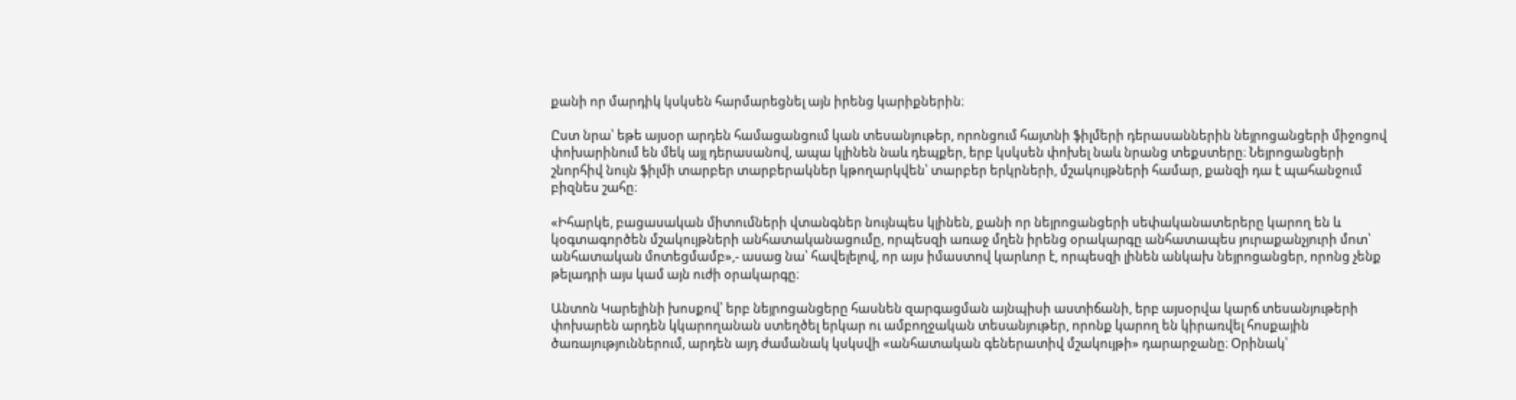քանի որ մարդիկ կսկսեն հարմարեցնել այն իրենց կարիքներին։

Ըստ նրա՝ եթե այսօր արդեն համացանցում կան տեսանյութեր, որոնցում հայտնի ֆիլմերի դերասաններին նեյրոցանցերի միջոցով փոխարինում են մեկ այլ դերասանով, ապա կլինեն նաև դեպքեր, երբ կսկսեն փոխել նաև նրանց տեքստերը։ Նեյրոցանցերի շնորհիվ նույն ֆիլմի տարբեր տարբերակներ կթողարկվեն՝ տարբեր երկրների, մշակույթների համար, քանզի դա է պահանջում բիզնես շահը։

«Իհարկե, բացասական միտումների վտանգներ նույնպես կլինեն, քանի որ նեյրոցանցերի սեփականատերերը կարող են և կօգտագործեն մշակույթների անհատականացումը, որպեսզի առաջ մղեն իրենց օրակարգը անհատապես յուրաքանչյուրի մոտ՝ անհատական մոտեցմամբ»,- ասաց նա՝ հավելելով, որ այս իմաստով կարևոր է, որպեսզի լինեն անկախ նեյրոցանցեր, որոնց չենք թելադրի այս կամ այն ուժի օրակարգը։

Անտոն Կարելինի խոսքով՝ երբ նեյրոցանցերը հասնեն զարգացման այնպիսի աստիճանի, երբ այսօրվա կարճ տեսանյութերի փոխարեն արդեն կկարողանան ստեղծել երկար ու ամբողջական տեսանյութեր, որոնք կարող են կիրառվել հոսքային ծառայություններում, արդեն այդ ժամանակ կսկսվի «անհատական գեներատիվ մշակույթի» դարարջանը։ Օրինակ՝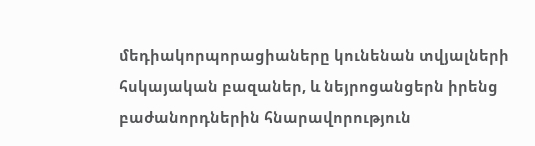մեդիակորպորացիաները կունենան տվյալների հսկայական բազաներ, և նեյրոցանցերն իրենց բաժանորդներին հնարավորություն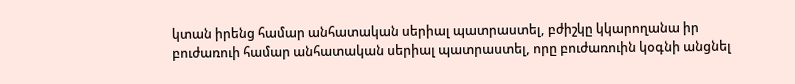կտան իրենց համար անհատական սերիալ պատրաստել, բժիշկը կկարողանա իր բուժառուի համար անհատական սերիալ պատրաստել, որը բուժառուին կօգնի անցնել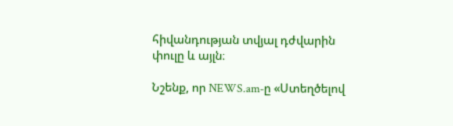հիվանդության տվյալ դժվարին փուլը և այլն։

Նշենք, որ NEWS.am-ը «Ստեղծելով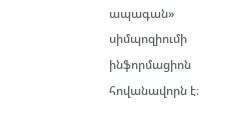ապագան» սիմպոզիումի ինֆորմացիոն հովանավորն է։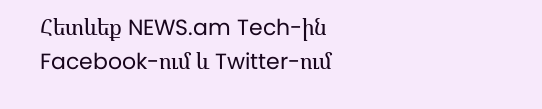Հետևեք NEWS.am Tech-ին Facebook-ում և Twitter-ում